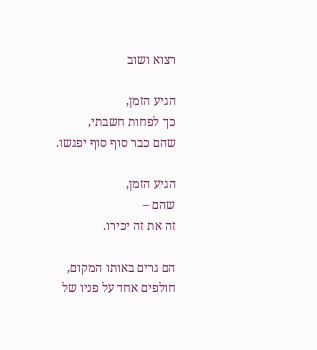רצוא ושוב

הגיע הזמן,
כך לפחות חשבתי,
שהם כבר סוף סוף יפגשו.

הגיע הזמן,
שהם –
זה את זה יכירו.

הם גרים באותו המקום,
חולפים אחד על פניו של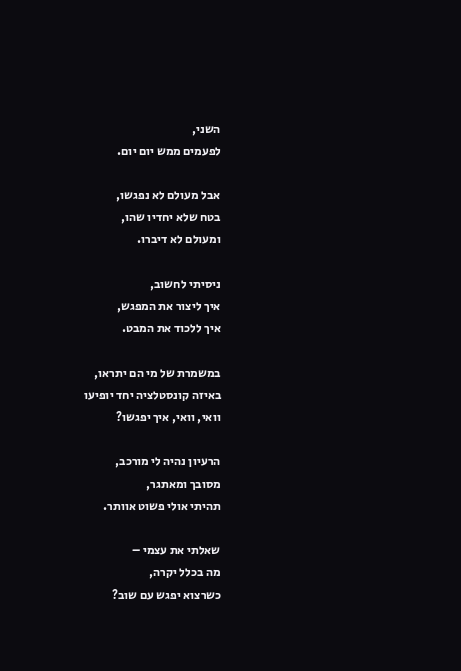השני,
לפעמים ממש יום יום.

אבל מעולם לא נפגשו,
בטח שלא יחדיו שהו,
ומעולם לא דיברו.

ניסיתי לחשוב,
איך ליצור את המפגש,
איך ללכוד את המבט.

במשמרת של מי הם יתראו,
באיזה קונסטלציה יחד יופיעו
וואי, וואי, איך יפגשו?

הרעיון נהיה לי מורכב,
מסובך ומאתגר,
תהיתי אולי פשוט אוותר.

שאלתי את עצמי –
מה בכלל יקרה,
כשרצוא יפגש עם שוב?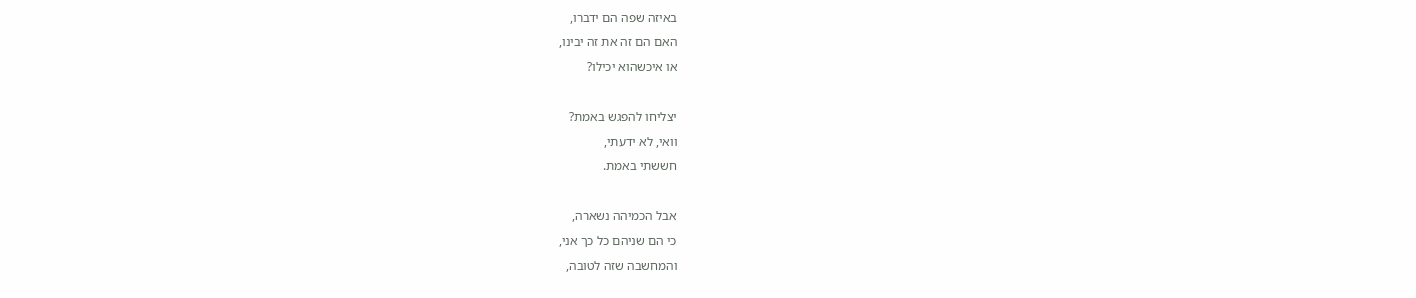באיזה שפה הם ידברו,
האם הם זה את זה יבינו,
או איכשהוא יכילו?

יצליחו להפגש באמת?
וואי, לא ידעתי,
חששתי באמת.

אבל הכמיהה נשארה,
כי הם שניהם כל כך אני,
והמחשבה שזה לטובה,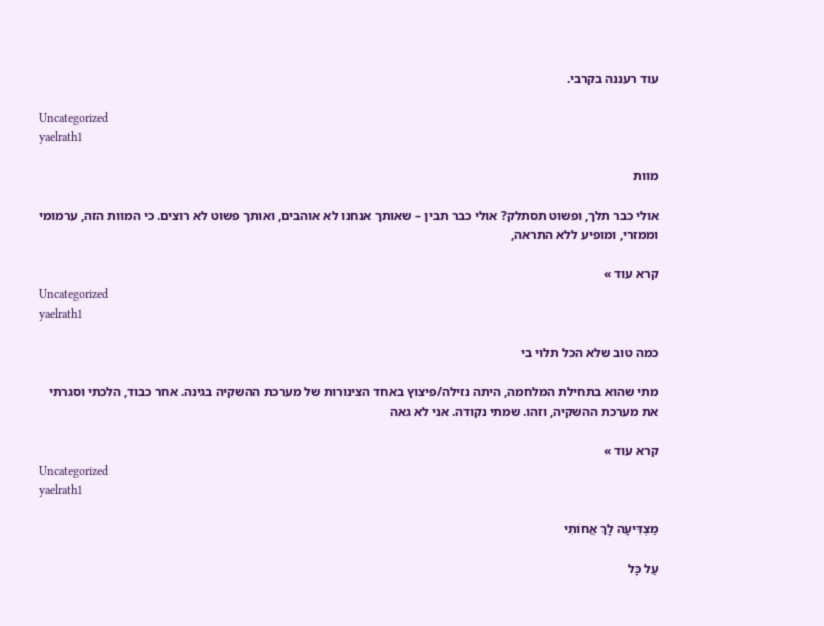עוד רעננה בקרבי.

Uncategorized
yaelrath1

מוות

אולי כבר תלך, ופשוט תסתלק? אולי כבר תבין – שאותך אנחנו לא אוהבים, ואותך פשוט לא רוצים. כי המוות הזה, ערמומי וממזרי, ומופיע ללא התראה,

קרא עוד »
Uncategorized
yaelrath1

כמה טוב שלא הכל תלוי בי

מתי שהוא בתחילת המלחמה, היתה נזילה/פיצוץ באחד הצינורות של מערכת ההשקיה בגינה. אחר כבוד, הלכתי וסגרתי את מערכת ההשקיה, וזהו. שמתי נקודה. אני לא גאה

קרא עוד »
Uncategorized
yaelrath1

מַצְדִּיעָה לָךְ אֲחוֹתִי

עַל כָּל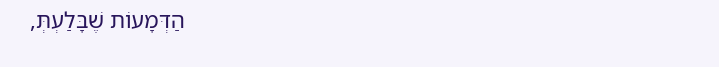הַדְּמָעוֹת שֶׁבָּלַעְתְּ,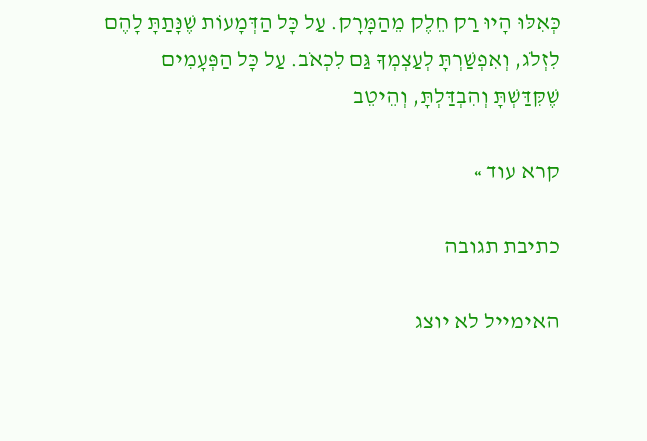כְּאִלּוּ הָיוּ רַק חֵלֶק מֵהַמָּרָק. עַל כָּל הַדְּמָעוֹת שֶׁנָּתַתָּ לָהֶם לִזְלֹג, וְאִפְשַׁרְתָּ לְעַצְמְךָ גַּם לִכְאֹב. עַל כָּל הַפְּעָמִים שֶׁקִּדַּשְׁתָּ וְהִבְדַּלְתָּ, וְהֵיטֵב

קרא עוד »

כתיבת תגובה

האימייל לא יוצג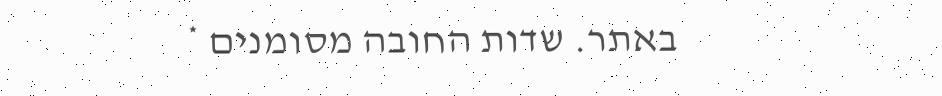באתר. שדות החובה מסומנים *